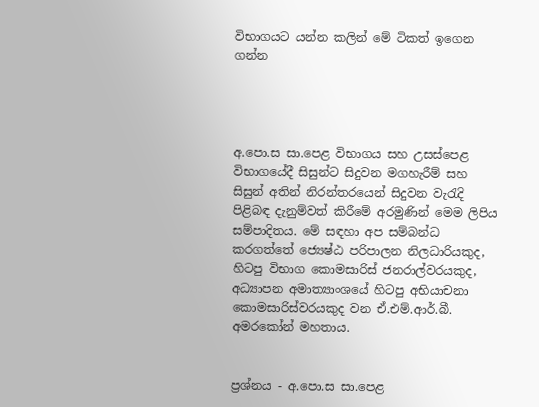විභාගයට යන්න කලින් මේ ටිකත් ඉගෙන ගන්න




අ.පො.ස සා.පෙළ විභාගය සහ උසස්පෙළ විභාගයේදී සිසුන්ට සිදුවන මගහැරීම් සහ සිසුන් අතින් නිරන්තරයෙන් සිදුවන වැරැදි පිළිබඳ දැනුම්වත් කිරීමේ අරමුණින් මෙම ලිපිය සම්පාදිතය. මේ සඳහා අප සම්බන්ධ කරගත්තේ ජ්‍යෙෂ්ඨ පරිපාලන නිලධාරියකුද, හිටපු විභාග කොමසාරිස් ජනරාල්වරයකුද, අධ්‍යාපන අමාත්‍යාංශයේ හිටපු අභියාචනා කොමසාරිස්වරයකුද වන ඒ.එම්.ආර්.බී. අමරකෝන් මහතාය.


ප්‍රශ්නය - අ.පො.ස සා.පෙළ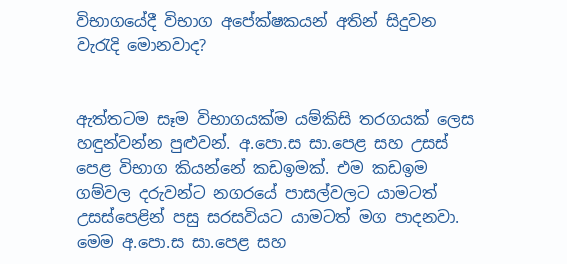විභාගයේදී විභාග අපේක්ෂකයන් අතින් සිදුවන වැරැදි මොනවාද?


ඇත්තටම සෑම විභාගයක්ම යම්කිසි තරගයක් ලෙස හඳුන්වන්න පුළුවන්. අ.පො.ස සා.පෙළ සහ උසස් පෙළ විභාග කියන්නේ කඩඉමක්. එම කඩඉම ගම්වල දරුවන්ට නගරයේ පාසල්වලට යාමටත් උසස්පෙළින් පසු සරසවියට යාමටත් මග පාදනවා. මෙම අ.පො.ස සා.පෙළ සහ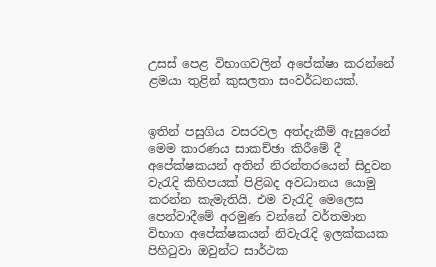උසස් පෙළ විභාගවලින් අපේක්ෂා කරන්නේ ළමයා තුළින් කුසලතා සංවර්ධනයක්.


ඉතින් පසුගිය වසරවල අත්දැකීම් ඇසුරෙන් මෙම කාරණය සාකච්ඡා කිරීමේ දී අපේක්ෂකයන් අතින් නිරන්තරයෙන් සිදුවන වැරැදි කිහිපයක් පිළිබද අවධානය යොමු කරන්න කැමැතියි. එම වැරැදි මෙලෙස පෙන්වාදීමේ අරමුණ වන්නේ වර්තමාන විභාග අපේක්ෂකයන් නිවැරැදි ඉලක්කයක පිහිටුවා ඔවුන්ට සාර්ථක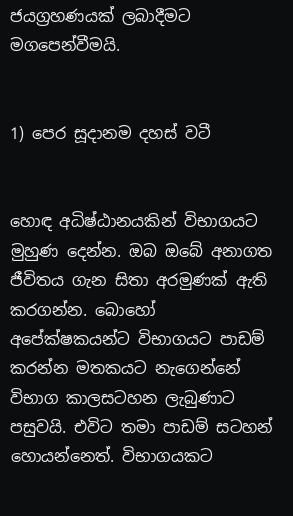ජයග්‍රහණයක් ලබාදීමට මගපෙන්වීමයි.


1) පෙර සූදානම දහස් වටී


හොඳ අධිෂ්ඨානයකින් විභාගයට මුහුණ දෙන්න. ඔබ ඔබේ අනාගත ජීවිතය ගැන සිතා අරමුණක් ඇති කරගන්න. බොහෝ අපේක්ෂකයන්ට විභාගයට පාඩම් කරන්න මතකයට නැගෙන්නේ විභාග කාලසටහන ලැබුණාට පසුවයි. එවිට තමා පාඩම් සටහන් හොයන්නෙත්. විභාගයකට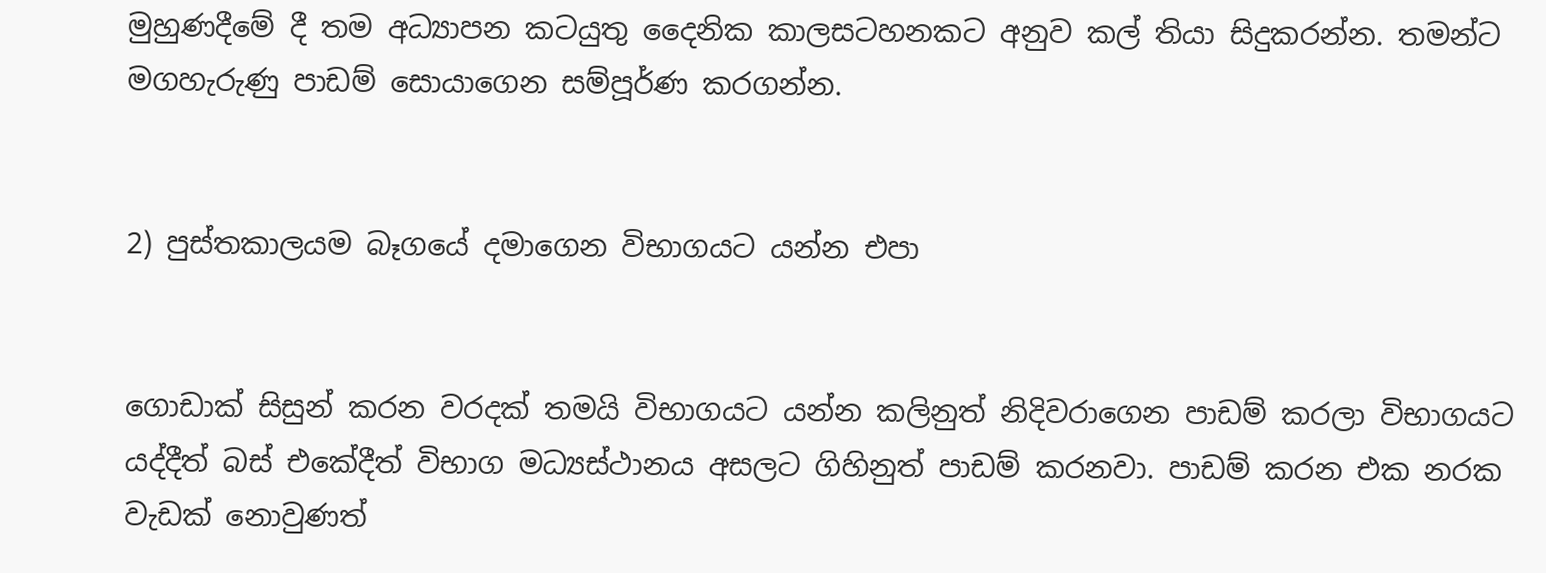මුහුණදීමේ දී තම අධ්‍යාපන කටයුතු දෛනික කාලසටහනකට අනුව කල් තියා සිදුකරන්න. තමන්ට මගහැරුණු පාඩම් සොයාගෙන සම්පූර්ණ කරගන්න.


2) පුස්තකාලයම බෑගයේ දමාගෙන විභාගයට යන්න එපා


ගොඩාක් සිසුන් කරන වරදක් තමයි විභාගයට යන්න කලිනුත් නිදිවරාගෙන පාඩම් කරලා විභාගයට යද්දීත් බස් එකේදීත් විභාග මධ්‍යස්ථානය අසලට ගිහිනුත් පාඩම් කරනවා. පාඩම් කරන එක නරක වැඩක් නොවුණත්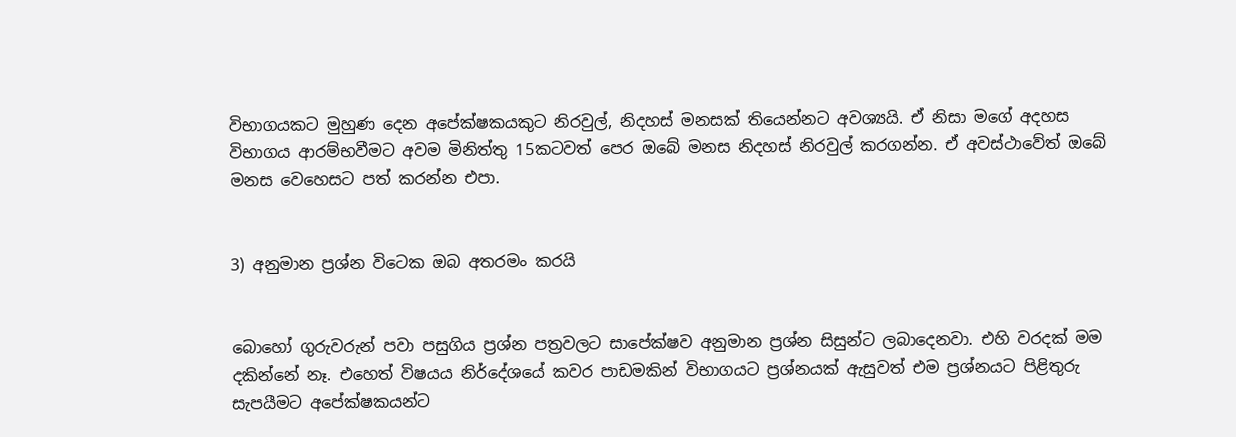විභාගයකට මුහුණ දෙන අපේක්ෂකයකුට නිරවුල්, නිදහස් මනසක් තියෙන්නට අවශ්‍යයි. ඒ නිසා මගේ අදහස විභාගය ආරම්භවීමට අවම මිනිත්තු 15කටවත් පෙර ඔබේ මනස නිදහස් නිරවුල් කරගන්න. ඒ අවස්ථාවේත් ඔබේ මනස වෙහෙසට පත් කරන්න එපා.


3) අනුමාන ප්‍රශ්න විටෙක ඔබ අතරමං කරයි


බොහෝ ගුරුවරුන් පවා පසුගිය ප්‍රශ්න පත්‍රවලට සාපේක්ෂව අනුමාන ප්‍රශ්න සිසුන්ට ලබාදෙනවා. එහි වරදක් මම දකින්නේ නෑ. එහෙත් විෂයය නිර්දේශයේ කවර පාඩමකින් විභාගයට ප්‍රශ්නයක් ඇසුවත් එම ප්‍රශ්නයට පිළිතුරු සැපයීමට අපේක්ෂකයන්ට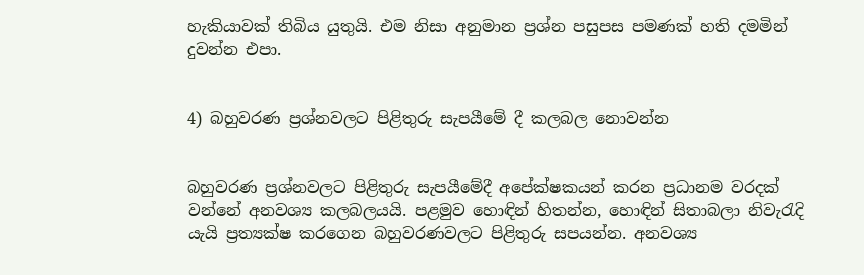හැකියාවක් තිබිය යුතුයි. එම නිසා අනුමාන ප්‍රශ්න පසුපස පමණක් හති දමමින් දුවන්න එපා.


4) බහුවරණ ප්‍රශ්නවලට පිළිතුරු සැපයීමේ දී කලබල නොවන්න


බහුවරණ ප්‍රශ්නවලට පිළිතුරු සැපයීමේදී අපේක්ෂකයන් කරන ප්‍රධානම වරදක් වන්නේ අනවශ්‍ය කලබලයයි. පළමුව හොඳින් හිතන්න, හොඳින් සිතාබලා නිවැරැදි යැයි ප්‍රත්‍යක්ෂ කරගෙන බහුවරණවලට පිළිතුරු සපයන්න. අනවශ්‍ය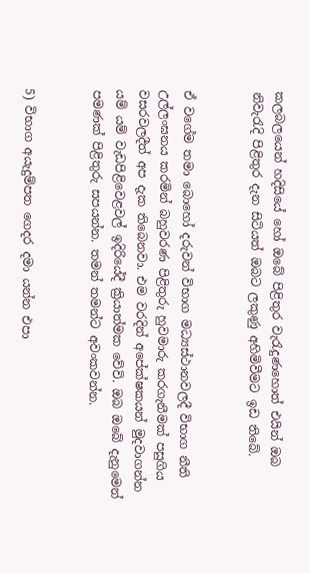කලබලයෙන් හදිසියේ හෝ ඔබේ පිළිතුර වැරැදුණහොත් එයින් ඔබ නිවැරැදි පිළිතුර දැන සිටියත් ඔබට ලකුණු අහිමිවීමට ඉඩ තිබේ.


ඒ වගේම තමා බොහෝ දරුවන් විභාග මධ්‍යස්ථානවලදී විභාග නීති උල්ලංඝනය කරමින් බහුවරණ පිළිතුරු හුවමාරු කරගැනීමක් පසුගිය වසරවලදීත් අප දැක තිබෙනවා. එම වරදින් අපේක්ෂකයන් මුදවාගන්න යම් යම් වැඩපිළිවෙළවල් ඉදිරියේදී ක්‍රියාත්මක වේවි. ඔබ ඔබේ දැනුමෙන් පමණක් පිළිතුරු සපයන්න. තමන් තමන්ට අවංකවන්න.


5) විභාග අයැදුම්පත ගෙදර දමා යන්න එපා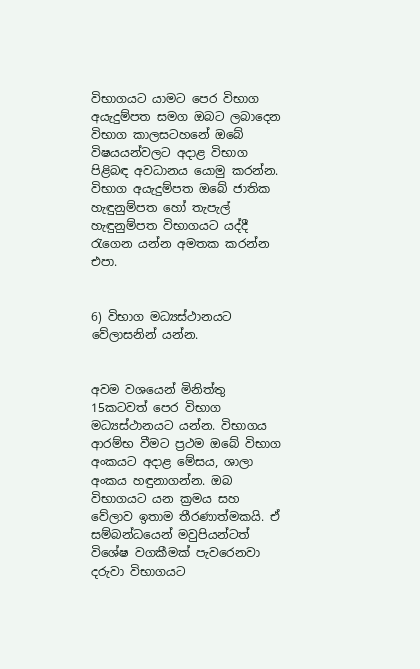විභාගයට යාමට පෙර විභාග අයැදුම්පත සමග ඔබට ලබාදෙන විභාග කාලසටහනේ ඔබේ විෂයයන්වලට අදාළ විභාග පිළිබඳ අවධානය යොමු කරන්න. විභාග අයැදුම්පත ඔබේ ජාතික හැඳුනුම්පත හෝ තැපැල් හැඳුනුම්පත විභාගයට යද්දී රැගෙන යන්න අමතක කරන්න එපා.


6) විභාග මධ්‍යස්ථානයට වේලාසනින් යන්න.


අවම වශයෙන් මිනිත්තු 15කටවත් පෙර විභාග මධ්‍යස්ථානයට යන්න. විභාගය ආරම්භ වීමට ප්‍රථම ඔබේ විභාග අංකයට අදාළ මේසය, ශාලා අංකය හඳුනාගන්න. ඔබ විභාගයට යන ක්‍රමය සහ වේලාව ඉතාම තීරණාත්මකයි. ඒ සම්බන්ධයෙන් මවුපියන්ටත් විශේෂ වගකීමක් පැවරෙනවා දරුවා විභාගයට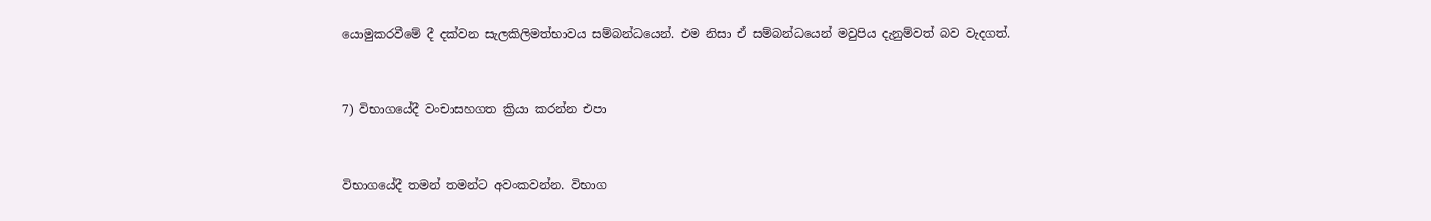යොමුකරවීමේ දී දක්වන සැලකිලිමත්භාවය සම්බන්ධයෙන්. එම නිසා ඒ සම්බන්ධයෙන් මවුපිය දැනුම්වත් බව වැදගත්.


7) විභාගයේදී වංචාසහගත ක්‍රියා කරන්න එපා


විභාගයේදී තමන් තමන්ට අවංකවන්න. විභාග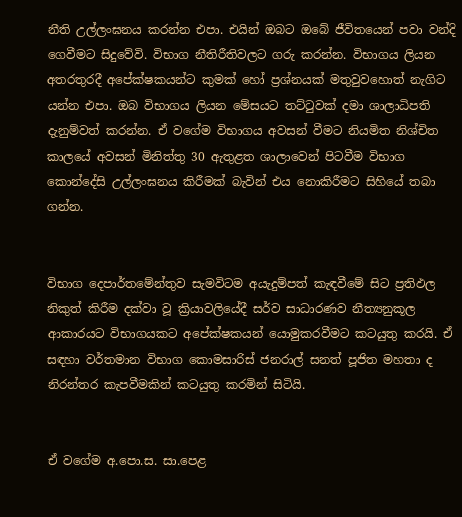නීති උල්ලංඝනය කරන්න එපා. එයින් ඔබට ඔබේ ජීවිතයෙන් පවා වන්දි ගෙවීමට සිදුවේවි. විභාග නීතිරීතිවලට ගරු කරන්න. විභාගය ලියන අතරතුරදී අපේක්ෂකයන්ට කුමක් හෝ ප්‍රශ්නයක් මතුවුවහොත් නැගිට යන්න එපා. ඔබ විභාගය ලියන මේසයට තට්ටුවක් දමා ශාලාධිපති දැනුම්වත් කරන්න. ඒ වගේම විභාගය අවසන් වීමට නියමිත නිශ්චිත කාලයේ අවසන් මිනිත්තු 30 ඇතුළත ශාලාවෙන් පිටවීම විභාග කොන්දේසි උල්ලංඝනය කිරීමක් බැවින් එය නොකිරීමට සිහියේ තබා ගන්න.


විභාග දෙපාර්තමේන්තුව සැමවිටම අයැදුම්පත් කැඳවීමේ සිට ප්‍රතිඵල නිකුත් කිරීම දක්වා වූ ක්‍රියාවලියේදී සර්ව සාධාරණව නීත්‍යනුකූල ආකාරයට විභාගයකට අපේක්ෂකයන් යොමුකරවීමට කටයුතු කරයි. ඒ සඳහා වර්තමාන විභාග කොමසාරිස් ජනරාල් සනත් පූජිත මහතා ද නිරන්තර කැපවීමකින් කටයුතු කරමින් සිටියි.


ඒ වගේම අ.පො.ස. සා.පෙළ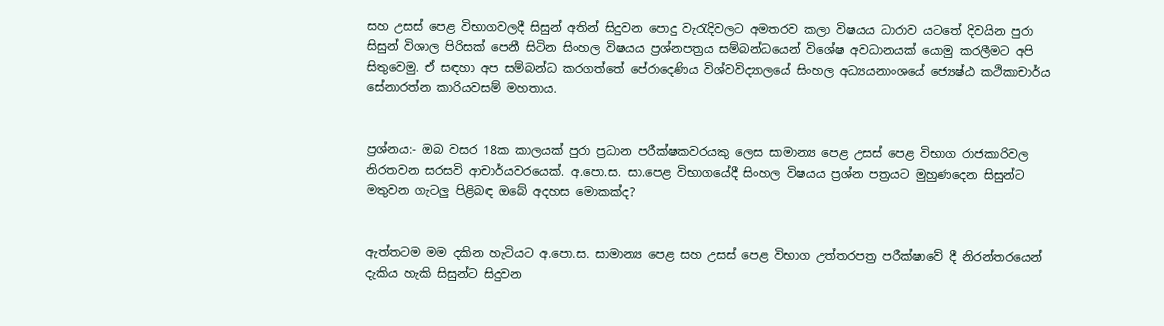සහ උසස් පෙළ විභාගවලදී සිසුන් අතින් සිදුවන පොදු වැරැදිවලට අමතරව කලා විෂයය ධාරාව යටතේ දිවයින පුරා සිසුන් විශාල පිරිසක් පෙනී සිටින සිංහල විෂයය ප්‍රශ්නපත්‍රය සම්බන්ධයෙන් විශේෂ අවධානයක් යොමු කරලීමට අපි සිතුවෙමු. ඒ සඳහා අප සම්බන්ධ කරගත්තේ පේරාදෙණිය විශ්වවිද්‍යාලයේ සිංහල අධ්‍යයනාංශයේ ජ්‍යෙෂ්ඨ කථිකාචාර්ය සේනාරත්න කාරියවසම් මහතාය.


ප්‍රශ්නය:- ඔබ වසර 18ක කාලයක් පුරා ප්‍රධාන පරීක්ෂකවරයකු ලෙස සාමාන්‍ය පෙළ උසස් පෙළ විභාග රාජකාරිවල නිරතවන සරසවි ආචාර්යවරයෙක්. අ.පො.ස. සා.පෙළ විභාගයේදී සිංහල විෂයය ප්‍රශ්න පත්‍රයට මුහුණදෙන සිසුන්ට මතුවන ගැටලු පිළිබඳ ඔබේ අදහස මොකක්ද?


ඇත්තටම මම දකින හැටියට අ.පො.ස. සාමාන්‍ය පෙළ සහ උසස් පෙළ විභාග උත්තරපත්‍ර පරීක්ෂාවේ දී නිරන්තරයෙන් දැකිය හැකි සිසුන්ට සිදුවන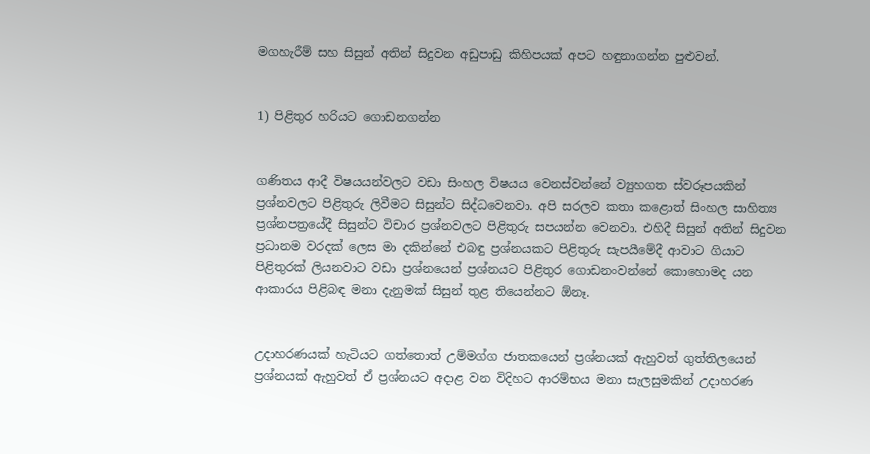මගහැරීම් සහ සිසුන් අතින් සිදුවන අඩුපාඩු කිහිපයක් අපට හඳුනාගන්න පුළුවන්.


1) පිළිතුර හරියට ගොඩනගන්න


ගණිතය ආදී විෂයයන්වලට වඩා සිංහල විෂයය වෙනස්වන්නේ ව්‍යුහගත ස්වරූපයකින් ප්‍රශ්නවලට පිළිතුරු ලිවීමට සිසුන්ට සිද්ධවෙනවා. අපි සරලව කතා කළොත් සිංහල සාහිත්‍ය ප්‍රශ්නපත්‍රයේදී සිසුන්ට විචාර ප්‍රශ්නවලට පිළිතුරු සපයන්න වෙනවා. එහිදී සිසුන් අතින් සිදුවන ප්‍රධානම වරදක් ලෙස මා දකින්නේ එබඳු ප්‍රශ්නයකට පිළිතුරු සැපයීමේදී ආවාට ගියාට පිළිතුරක් ලියනවාට වඩා ප්‍රශ්නයෙන් ප්‍රශ්නයට පිළිතුර ගොඩනංවන්නේ කොහොමද යන ආකාරය පිළිබඳ මනා දැනුමක් සිසුන් තුළ තියෙන්නට ඕනෑ.


උදාහරණයක් හැටියට ගත්තොත් උම්මග්ග ජාතකයෙන් ප්‍රශ්නයක් ඇහුවත් ගුත්තිලයෙන් ප්‍රශ්නයක් ඇහුවත් ඒ ප්‍රශ්නයට අදාළ වන විදිහට ආරම්භය මනා සැලසුමකින් උදාහරණ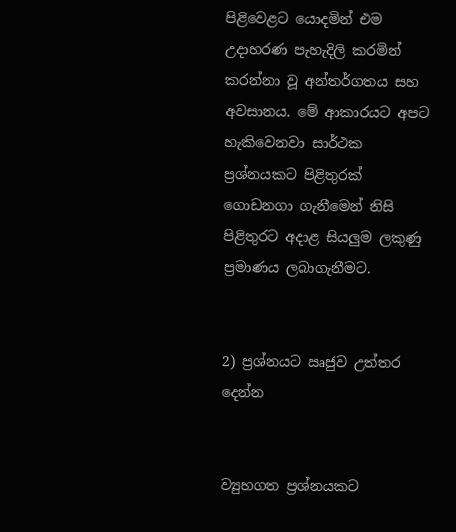පිළිවෙළට යොදමින් එම උදාහරණ පැහැදිලි කරමින් කරන්නා වූ අන්තර්ගතය සහ අවසානය. මේ ආකාරයට අපට හැකිවෙනවා සාර්ථක ප්‍රශ්නයකට පිළිතුරක් ගොඩනගා ගැනීමෙන් නිසි පිළිතුරට අදාළ සියලුම ලකුණු ප්‍රමාණය ලබාගැනීමට.


2) ප්‍රශ්නයට ඍජුව උත්තර දෙන්න


ව්‍යුහගත ප්‍රශ්නයකට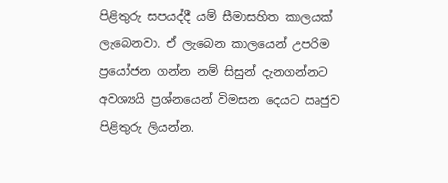පිළිතුරු සපයද්දී යම් සීමාසහිත කාලයක් ලැබෙනවා. ඒ ලැබෙන කාලයෙන් උපරිම ප්‍රයෝජන ගන්න නම් සිසුන් දැනගන්නට අවශ්‍යයි ප්‍රශ්නයෙන් විමසන දෙයට ඍජුව පිළිතුරු ලියන්න.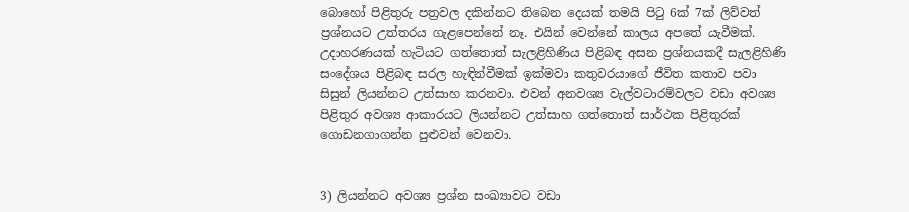බොහෝ පිළිතුරු පත්‍රවල දකින්නට තිබෙන දෙයක් තමයි පිටු 6ක් 7ක් ලිව්වත් ප්‍රශ්නයට උත්තරය ගැළපෙන්නේ නෑ. එයින් වෙන්නේ කාලය අපතේ යැවීමක්. උදාහරණයක් හැටියට ගත්තොත් සැලළිහිණිය පිළිබඳ අසන ප්‍රශ්නයකදී සැලළිහිණි සංදේශය පිළිබඳ සරල හැඳින්වීමක් ඉක්මවා කතුවරයාගේ ජීවිත කතාව පවා සිසුන් ලියන්නට උත්සාහ කරනවා. එවන් අනවශ්‍ය වැල්වටාරම්වලට වඩා අවශ්‍ය පිළිතුර අවශ්‍ය ආකාරයට ලියන්නට උත්සාහ ගත්තොත් සාර්ථක පිළිතුරක් ගොඩනගාගන්න පුළුවන් වෙනවා.


3) ලියන්නට අවශ්‍ය ප්‍රශ්න සංඛ්‍යාවට වඩා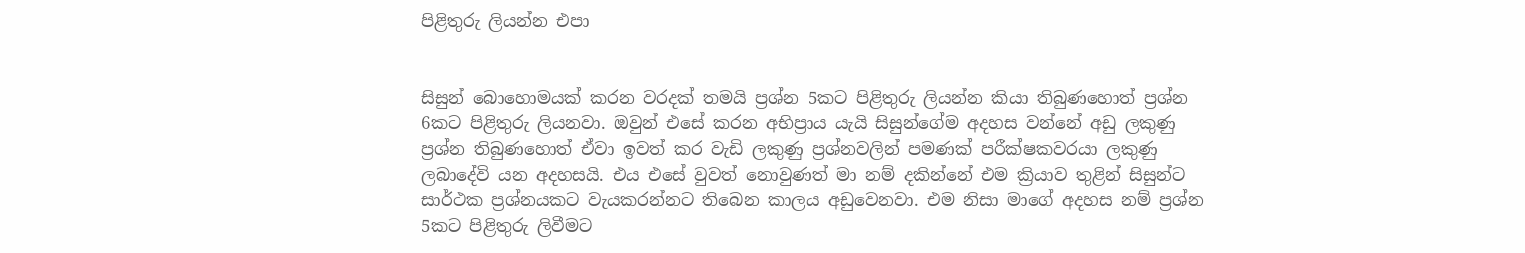පිළිතුරු ලියන්න එපා


සිසුන් බොහොමයක් කරන වරදක් තමයි ප්‍රශ්න 5කට පිළිතුරු ලියන්න කියා තිබුණහොත් ප්‍රශ්න 6කට පිළිතුරු ලියනවා. ඔවුන් එසේ කරන අභිප්‍රාය යැයි සිසුන්ගේම අදහස වන්නේ අඩු ලකුණු ප්‍රශ්න තිබුණහොත් ඒවා ඉවත් කර වැඩි ලකුණු ප්‍රශ්නවලින් පමණක් පරීක්ෂකවරයා ලකුණු ලබාදේවි යන අදහසයි. එය එසේ වුවත් නොවුණත් මා නම් දකින්නේ එම ක්‍රියාව තුළින් සිසුන්ට සාර්ථක ප්‍රශ්නයකට වැයකරන්නට තිබෙන කාලය අඩුවෙනවා. එම නිසා මාගේ අදහස නම් ප්‍රශ්න 5කට පිළිතුරු ලිවීමට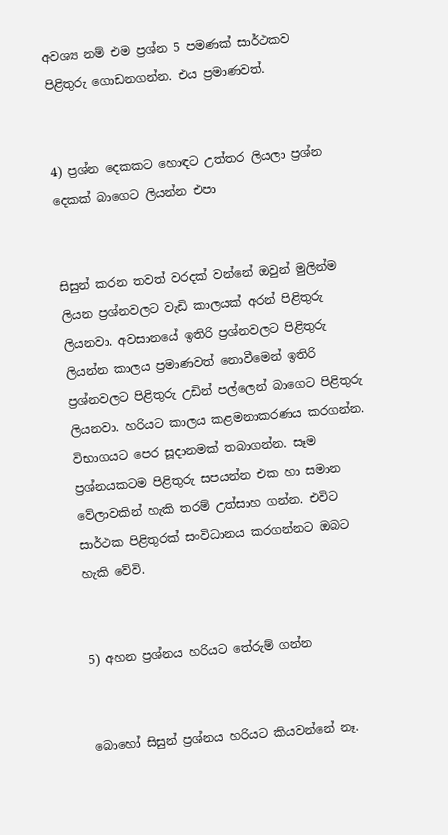අවශ්‍ය නම් එම ප්‍රශ්න 5 පමණක් සාර්ථකව පිළිතුරු ගොඩනගන්න. එය ප්‍රමාණවත්.


4) ප්‍රශ්න දෙකකට හොඳට උත්තර ලියලා ප්‍රශ්න දෙකක් බාගෙට ලියන්න එපා


සිසුන් කරන තවත් වරදක් වන්නේ ඔවුන් මුලින්ම ලියන ප්‍රශ්නවලට වැඩි කාලයක් අරන් පිළිතුරු ලියනවා. අවසානයේ ඉතිරි ප්‍රශ්නවලට පිළිතුරු ලියන්න කාලය ප්‍රමාණවත් නොවීමෙන් ඉතිරි ප්‍රශ්නවලට පිළිතුරු උඩින් පල්ලෙන් බාගෙට පිළිතුරු ලියනවා. හරියට කාලය කළමනාකරණය කරගන්න. විභාගයට පෙර සූදානමක් තබාගන්න. සෑම ප්‍රශ්නයකටම පිළිතුරු සපයන්න එක හා සමාන වේලාවකින් හැකි තරම් උත්සාහ ගන්න. එවිට සාර්ථක පිළිතුරක් සංවිධානය කරගන්නට ඔබට හැකි වේවි.


5) අහන ප්‍රශ්නය හරියට තේරුම් ගන්න


බොහෝ සිසුන් ප්‍රශ්නය හරියට කියවන්නේ නෑ.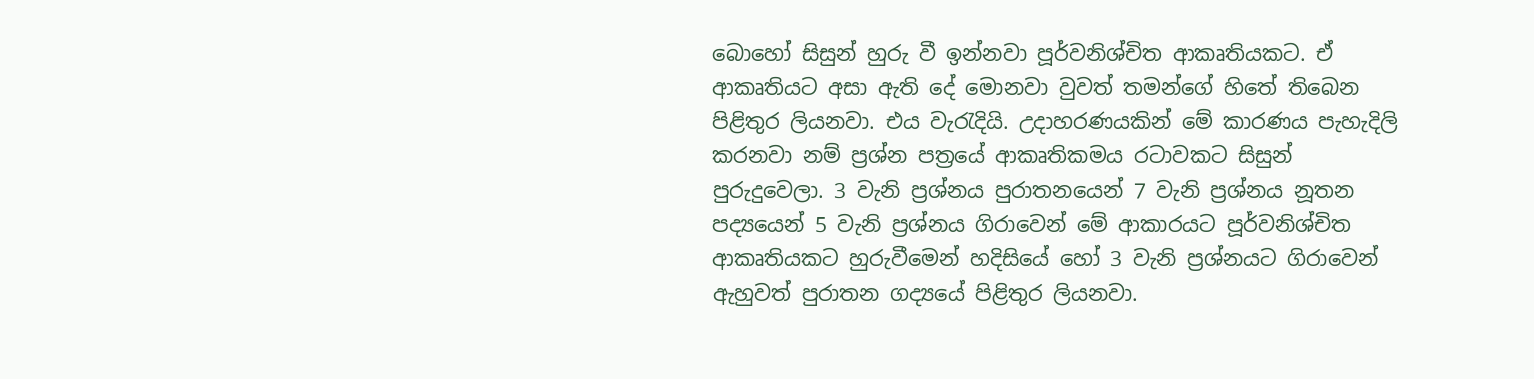බොහෝ සිසුන් හුරු වී ඉන්නවා පූර්වනිශ්චිත ආකෘතියකට. ඒ ආකෘතියට අසා ඇති දේ මොනවා වුවත් තමන්ගේ හිතේ තිබෙන පිළිතුර ලියනවා. එය වැරැදියි. උදාහරණයකින් මේ කාරණය පැහැදිලි කරනවා නම් ප්‍රශ්න පත්‍රයේ ආකෘතිකමය රටාවකට සිසුන් පුරුදුවෙලා. 3 වැනි ප්‍රශ්නය පුරාතනයෙන් 7 වැනි ප්‍රශ්නය නූතන පද්‍යයෙන් 5 වැනි ප්‍රශ්නය ගිරාවෙන් මේ ආකාරයට පූර්වනිශ්චිත ආකෘතියකට හුරුවීමෙන් හදිසියේ හෝ 3 වැනි ප්‍රශ්නයට ගිරාවෙන් ඇහුවත් පුරාතන ගද්‍යයේ පිළිතුර ලියනවා.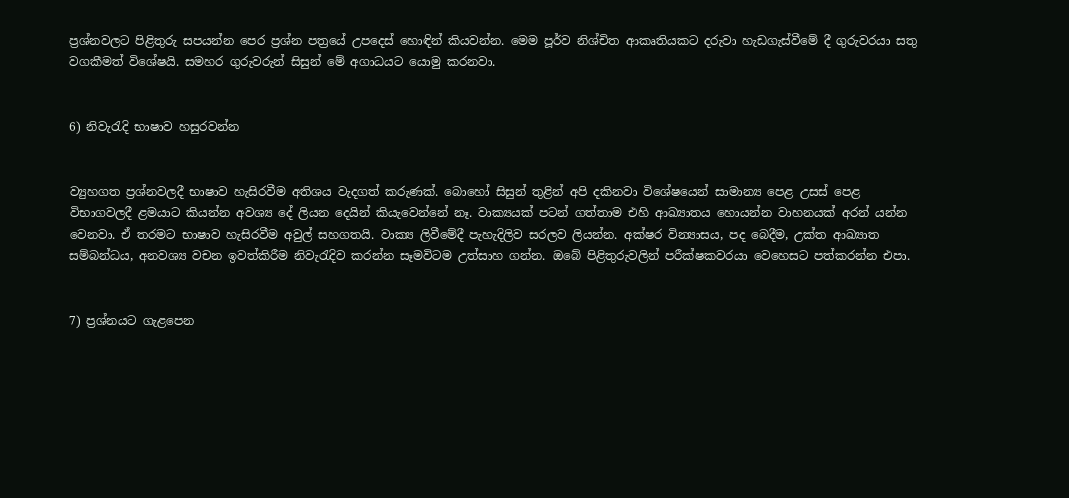ප්‍රශ්නවලට පිළිතුරු සපයන්න පෙර ප්‍රශ්න පත්‍රයේ උපදෙස් හොඳින් කියවන්න. මෙම පූර්ව නිශ්චිත ආකෘතියකට දරුවා හැඩගැස්වීමේ දී ගුරුවරයා සතු වගකීමත් විශේෂයි. සමහර ගුරුවරුන් සිසුන් මේ අගාධයට යොමු කරනවා.


6) නිවැරැදි භාෂාව හසුරවන්න


ව්‍යුහගත ප්‍රශ්නවලදී භාෂාව හැසිරවීම අතිශය වැදගත් කරුණක්. බොහෝ සිසුන් තුළින් අපි දකිනවා විශේෂයෙන් සාමාන්‍ය පෙළ උසස් පෙළ විභාගවලදී ළමයාට කියන්න අවශ්‍ය දේ ලියන දෙයින් කියැවෙන්නේ නෑ. වාක්‍යයක් පටන් ගත්තාම එහි ආඛ්‍යාතය හොයන්න වාහනයක් අරන් යන්න වෙනවා. ඒ තරමට භාෂාව හැසිරවීම අවුල් සහගතයි. වාක්‍ය ලිවීමේදී පැහැදිලිව සරලව ලියන්න. අක්ෂර වින්‍යාසය, පද බෙදීම, උක්ත ආඛ්‍යාත සම්බන්ධය, අනවශ්‍ය වචන ඉවත්කිරීම නිවැරැදිව කරන්න සෑමවිටම උත්සාහ ගන්න. ඔබේ පිළිතුරුවලින් පරීක්ෂකවරයා වෙහෙසට පත්කරන්න එපා.


7) ප්‍රශ්නයට ගැළපෙන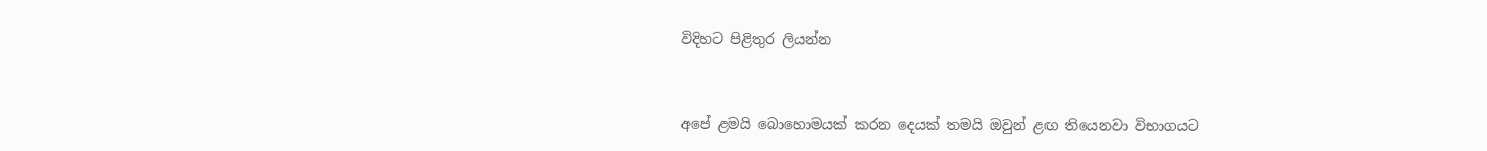විදිහට පිළිතුර ලියන්න


අපේ ළමයි බොහොමයක් කරන දෙයක් තමයි ඔවුන් ළඟ තියෙනවා විභාගයට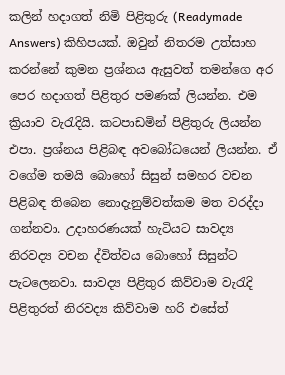කලින් හදාගත් නිමි පිළිතුරු (Readymade Answers) කිහිපයක්. ඔවුන් නිතරම උත්සාහ කරන්නේ කුමන ප්‍රශ්නය ඇසුවත් තමන්ගෙ අර පෙර හදාගත් පිළිතුර පමණක් ලියන්න. එම ක්‍රියාව වැරැදියි. කටපාඩමින් පිළිතුරු ලියන්න එපා. ප්‍රශ්නය පිළිබඳ අවබෝධයෙන් ලියන්න. ඒ වගේම තමයි බොහෝ සිසුන් සමහර වචන පිළිබඳ තිබෙන නොදැනුම්වත්කම මත වරද්දා ගන්නවා. උදාහරණයක් හැටියට සාවද්‍ය නිරවද්‍ය වචන ද්විත්වය බොහෝ සිසුන්ට පැටලෙනවා. සාවද්‍ය පිළිතුර කිව්වාම වැරැදි පිළිතුරත් නිරවද්‍ය කිව්වාම හරි එසේත්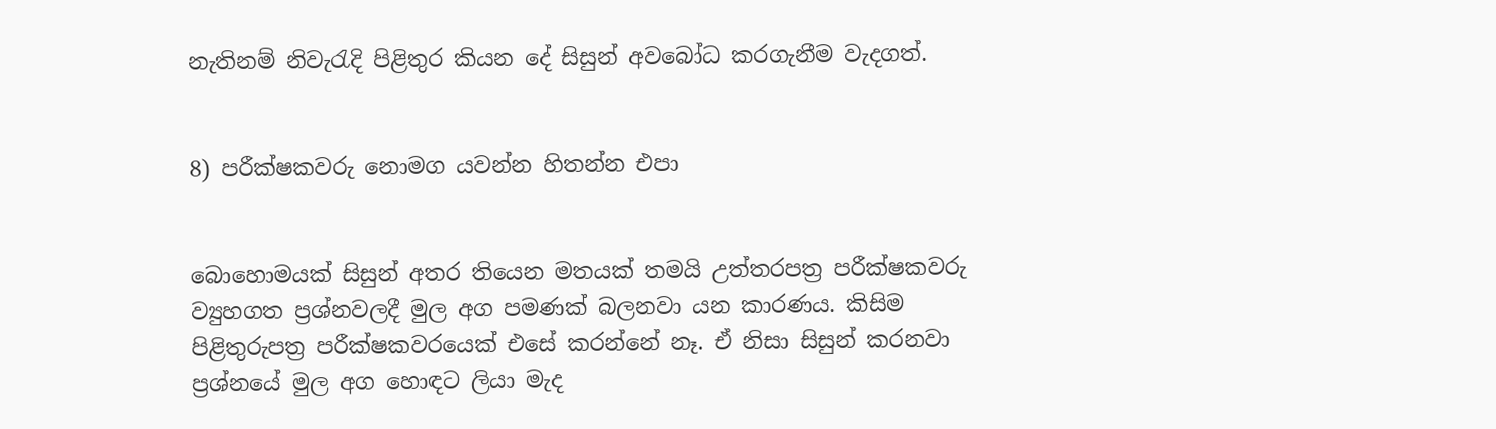නැතිනම් නිවැරැදි පිළිතුර කියන දේ සිසුන් අවබෝධ කරගැනීම වැදගත්.


8) පරීක්ෂකවරු නොමග යවන්න හිතන්න එපා


බොහොමයක් සිසුන් අතර තියෙන මතයක් තමයි උත්තරපත්‍ර පරීක්ෂකවරු ව්‍යුහගත ප්‍රශ්නවලදී මුල අග පමණක් බලනවා යන කාරණය. කිසිම පිළිතුරුපත්‍ර පරීක්ෂකවරයෙක් එසේ කරන්නේ නෑ. ඒ නිසා සිසුන් කරනවා ප්‍රශ්නයේ මුල අග හොඳට ලියා මැද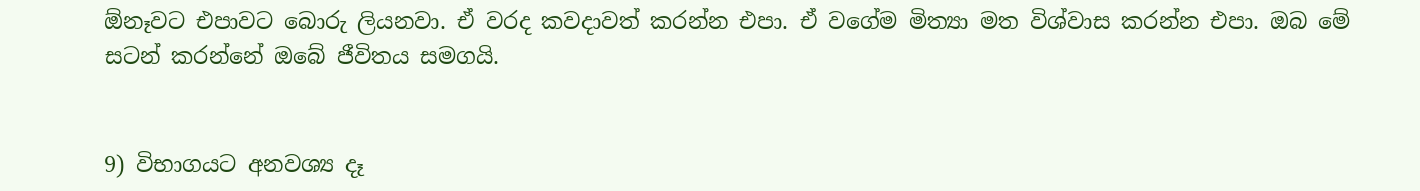ඕනෑවට එපාවට බොරු ලියනවා. ඒ වරද කවදාවත් කරන්න එපා. ඒ වගේම මිත්‍යා මත විශ්වාස කරන්න එපා. ඔබ මේ සටන් කරන්නේ ඔබේ ජීවිතය සමගයි.


9) විභාගයට අනවශ්‍ය දෑ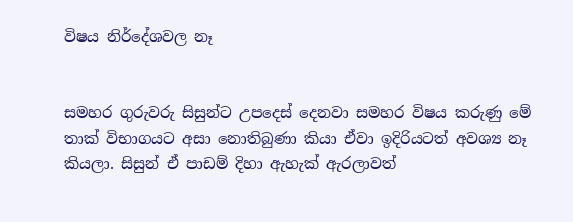විෂය නිර්දේශවල නෑ


සමහර ගුරුවරු සිසුන්ට උපදෙස් දෙනවා සමහර විෂය කරුණු මේ තාක් විභාගයට අසා නොතිබුණා කියා ඒවා ඉදිරියටත් අවශ්‍ය නෑ කියලා. සිසුන් ඒ පාඩම් දිහා ඇහැක් ඇරලාවත්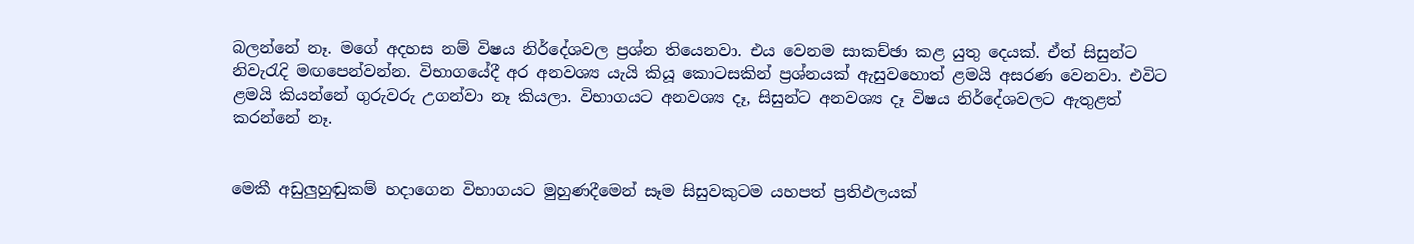බලන්නේ නෑ. මගේ අදහස නම් විෂය නිර්දේශවල ප්‍රශ්න තියෙනවා. එය වෙනම සාකච්ඡා කළ යුතු දෙයක්. ඒත් සිසුන්ට නිවැරැදි මඟපෙන්වන්න. විභාගයේදී අර අනවශ්‍ය යැයි කියූ කොටසකින් ප්‍රශ්නයක් ඇසුවහොත් ළමයි අසරණ වෙනවා. එවිට ළමයි කියන්නේ ගුරුවරු උගන්වා නෑ කියලා. විභාගයට අනවශ්‍ය දෑ, සිසුන්ට අනවශ්‍ය දෑ විෂය නිර්දේශවලට ඇතුළත් කරන්නේ නෑ.


මෙකී අඩුලුහුඬුකම් හදාගෙන විභාගයට මුහුණදීමෙන් සෑම සිසුවකුටම යහපත් ප්‍රතිඵලයක්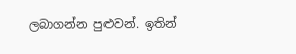ලබාගන්න පුළුවන්. ඉතින්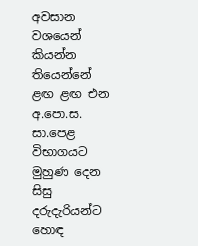අවසාන වශයෙන් කියන්න තියෙන්නේ ළඟ ළඟ එන අ.පො.ස. සා.පෙළ විභාගයට මුහුණ දෙන සිසු දරුදැරියන්ට හොඳ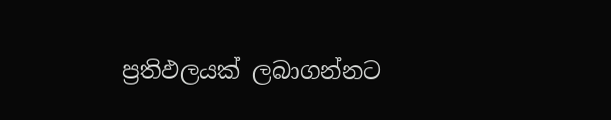ප්‍රතිඵලයක් ලබාගන්නට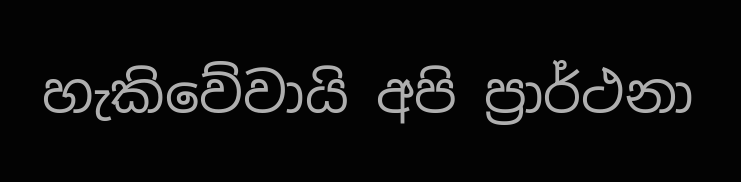හැකිවේවායි අපි ප්‍රාර්ථනා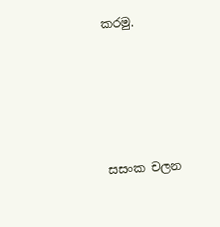කරමු.





සසංක චලන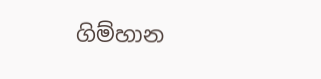ගිම්හාන